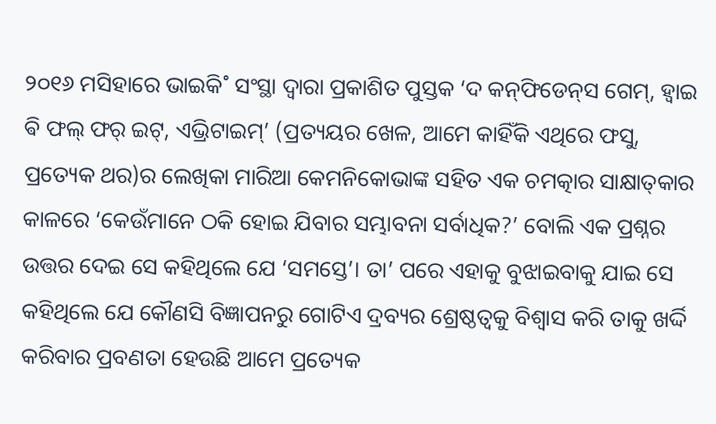୨୦୧୬ ମସିହାରେ ଭାଇକି˚ ସଂସ୍ଥା ଦ୍ବାରା ପ୍ରକାଶିତ ପୁସ୍ତକ ‘ଦ କନ୍‌ଫିଡେନ୍‌ସ ଗେମ୍‌, ହ୍ବାଇ ଵି ଫଲ୍‌ ଫର୍‌ ଇଟ୍‌, ଏଭ୍ରିଟାଇମ୍‌’ (ପ୍ରତ୍ୟୟର ଖେଳ, ଆମେ କାହିଁକି ଏଥିରେ ଫସୁ, ପ୍ରତ୍ୟେକ ଥର)ର ଲେଖିକା ମାରିଆ କେମନିକୋଭାଙ୍କ ସହିତ ଏକ ଚମତ୍କାର ସାକ୍ଷାତ୍‌କାର କାଳରେ ‘କେଉଁମାନେ ଠକି ହୋଇ ଯିବାର ସମ୍ଭାବନା ସର୍ବାଧିକ?’ ବୋଲି ଏକ ପ୍ରଶ୍ନର ଉତ୍ତର ଦେଇ ସେ କହିଥିଲେ ଯେ ‘ସମସ୍ତେ’। ତା’ ପରେ ଏହାକୁ ବୁଝାଇବାକୁ ଯାଇ ସେ କହିଥିଲେ ଯେ କୌଣସି ବିଜ୍ଞାପନରୁ ଗୋଟିଏ ଦ୍ରବ୍ୟର ଶ୍ରେଷ୍ଠତ୍ବକୁ ବିଶ୍ବାସ କରି ତାକୁ ଖର୍ଦ୍ଦି କରିବାର ପ୍ରବଣତା ହେଉଛି ଆମେ ପ୍ରତ୍ୟେକ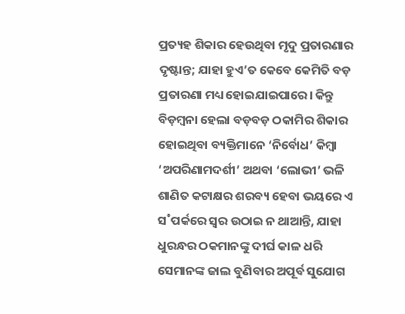ପ୍ରତ୍ୟହ ଶିକାର ହେଉଥିବା ମୃଦୁ ପ୍ରତାରଣାର ଦୃଷ୍ଟାନ୍ତ; ଯାହା ହୁଏ’ତ କେବେ କେମିତି ବଡ଼ ପ୍ରତାରଣା ମଧ୍ୟ ହୋଇଯାଇପାରେ। କିନ୍ତୁ ବିଡ଼ମ୍ବନା ହେଲା ବଡ଼ବଡ଼ ଠକାମିର ଶିକାର ହୋଇଥିବା ବ୍ୟକ୍ତିମାନେ ‘ନିର୍ବୋଧ’ କିମ୍ବା ‘ଅପରିଣାମଦର୍ଶୀ’ ଅଥବା ‘ଲୋଭୀ’ ଭଳି ଶାଣିତ କଟାକ୍ଷର ଶରବ୍ୟ ହେବା ଭୟରେ ଏ ସ˚ପର୍କରେ ସ୍ବର ଉଠାଇ ନ ଥାଆନ୍ତି, ଯାହା ଧୁରନ୍ଧର ଠକମାନଙ୍କୁ ଦୀର୍ଘ କାଳ ଧରି ସେମାନଙ୍କ ଜାଲ ବୁଣିବାର ଅପୂର୍ବ ସୁଯୋଗ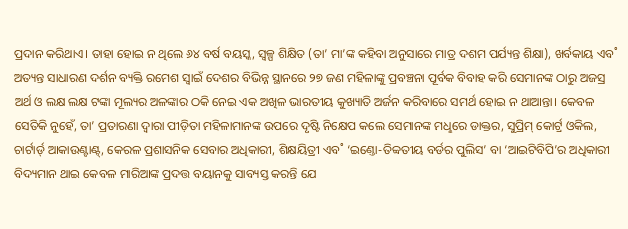ପ୍ରଦାନ କରିଥାଏ। ତାହା ହୋଇ ନ ଥିଲେ ୬୪ ବର୍ଷ ବୟସ୍କ, ସ୍ବଳ୍ପ ଶିକ୍ଷିତ (ତା’ ମା’ଙ୍କ କହିବା ଅନୁସାରେ ମାତ୍ର ଦଶମ ପର୍ଯ୍ୟନ୍ତ ଶିକ୍ଷା), ଖର୍ବକାୟ ଏବ˚ ଅତ୍ୟନ୍ତ ସାଧାରଣ ଦର୍ଶନ ବ୍ୟକ୍ତି ରମେଶ ସ୍ବାଇଁ ଦେଶର ବିଭିନ୍ନ ସ୍ଥାନରେ ୨୭ ଜଣ ମହିଳାଙ୍କୁ ପ୍ରବଞ୍ଚନା ପୂର୍ବକ ବିବାହ କରି ସେମାନଙ୍କ ଠାରୁ ଅଜସ୍ର ଅର୍ଥ ଓ ଲକ୍ଷ ଲକ୍ଷ ଟଙ୍କା ମୂଲ୍ୟର ଅଳଙ୍କାର ଠକି ନେଇ ଏକ ଅଖିଳ ଭାରତୀୟ କୁଖ୍ୟାତି ଅର୍ଜନ କରିବାରେ ସମର୍ଥ ହୋଇ ନ ଥାଆନ୍ତା। କେବଳ ସେତିକି ନୁହେଁ, ତା’ ପ୍ରତାରଣା ଦ୍ବାରା ପୀଡ଼ିତା ମହିଳାମାନଙ୍କ ଉପରେ ଦୃଷ୍ଟି ନିକ୍ଷେପ କଲେ ସେମାନଙ୍କ ମଧୢରେ ଡାକ୍ତର, ସୁପ୍ରିମ୍‌ କୋର୍ଟ‌୍ର ଓକିଲ, ଚାର୍ଟାର୍ଡ‌୍ ଆକାଉଣ୍ଟାଣ୍ଟ୍‌, କେରଳ ପ୍ରଶାସନିକ ସେବାର ଅଧିକାରୀ, ଶିକ୍ଷୟିତ୍ରୀ ଏବ˚ ‘ଇଣ୍ତୋ-ତିବ୍ବତୀୟ ବର୍ଡର ପୁଲିସ’ ବା ‘ଆଇଟିବିପି’ର ଅଧିକାରୀ ବିଦ୍ୟମାନ ଥାଇ କେବଳ ମାରିଆଙ୍କ ପ୍ରଦତ୍ତ ବୟାନକୁ ସାବ୍ୟସ୍ତ କରନ୍ତି ଯେ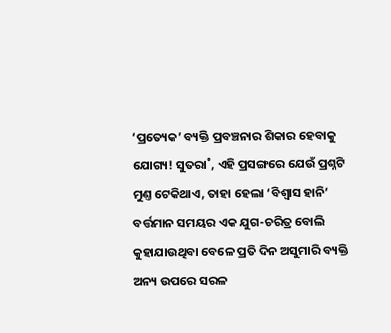‘ପ୍ରତ୍ୟେକ’ ବ୍ୟକ୍ତି ପ୍ରବଞ୍ଚନାର ଶିକାର ହେବାକୁ ଯୋଗ୍ୟ! ସୁତରା˚, ଏହି ପ୍ରସଙ୍ଗରେ ଯେଉଁ ପ୍ରଶ୍ନଟି ମୁଣ୍ତ ଟେକିଥାଏ, ତାହା ହେଲା ‘ବିଶ୍ବାସ ହାନି’ ବର୍ତ୍ତମାନ ସମୟର ଏକ ଯୁଗ-ଚରିତ୍ର ବୋଲି କୁହାଯାଉଥିବା ବେଳେ ପ୍ରତି ଦିନ ଅସୁମାରି ବ୍ୟକ୍ତି ଅନ୍ୟ ଉପରେ ସରଳ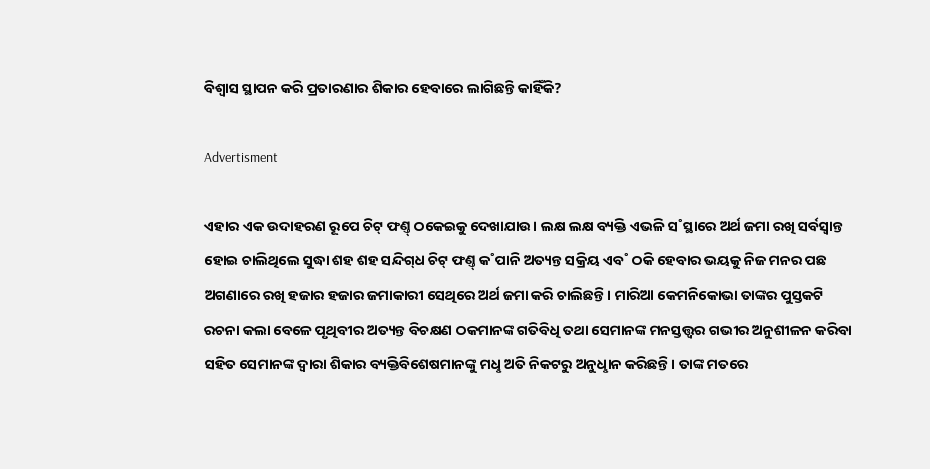ବିଶ୍ବାସ ସ୍ଥାପନ କରି ପ୍ରତାରଣାର ଶିକାର ହେବାରେ ଲାଗିଛନ୍ତି କାହିଁକି?

Advertisment

ଏହାର ଏକ ଉଦାହରଣ ରୂପେ ଚିଟ୍‌ ଫଣ୍ତ୍‌ ଠକେଇକୁ ଦେଖାଯାଉ। ଲକ୍ଷ ଲକ୍ଷ ବ୍ୟକ୍ତି ଏଭଳି ସ˚ସ୍ଥାରେ ଅର୍ଥ ଜମା ରଖି ସର୍ବସ୍ବାନ୍ତ ହୋଇ ଚାଲିଥିଲେ ସୁଦ୍ଧା ଶହ ଶହ ସନ୍ଦିଗ୍‌ଧ ଚିଟ୍‌ ଫଣ୍ତ୍‌ କ˚ପାନି ଅତ୍ୟନ୍ତ ସକ୍ରିୟ ଏବ˚ ଠକି ହେବାର ଭୟକୁ ନିଜ ମନର ପଛ ଅଗଣାରେ ରଖି ହଜାର ହଜାର ଜମାକାରୀ ସେଥିରେ ଅର୍ଥ ଜମା କରି ଚାଲିଛନ୍ତି। ମାରିଆ କେମନିକୋଭା ତାଙ୍କର ପୁସ୍ତକଟି ରଚନା କଲା ବେଳେ ପୃଥିବୀର ଅତ୍ୟନ୍ତ ବିଚକ୍ଷଣ ଠକମାନଙ୍କ ଗତିବିଧି ତଥା ସେମାନଙ୍କ ମନସ୍ତତ୍ତ୍ବର ଗଭୀର ଅନୁଶୀଳନ କରିବା ସହିତ ସେମାନଙ୍କ ଦ୍ବାରା ଶିକାର ବ୍ୟକ୍ତିବିଶେଷମାନଙ୍କୁ ମଧୢ ଅତି ନିକଟରୁ ଅନୁଧୢାନ କରିଛନ୍ତି। ତାଙ୍କ ମତରେ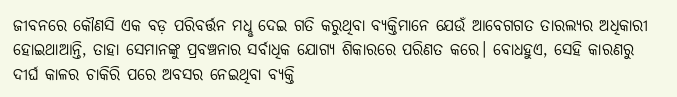ଜୀବନରେ କୌଣସି ଏକ ବଡ଼ ପରିବର୍ତ୍ତନ ମଧୢ ଦେଇ ଗତି କରୁଥିବା ବ୍ୟକ୍ତିମାନେ ଯେଉଁ ଆବେଗଗତ ତାରଲ୍ୟର ଅଧିକାରୀ ହୋଇଥାଆନ୍ତି, ତାହା ସେମାନଙ୍କୁ ପ୍ରବଞ୍ଚନାର ସର୍ବାଧିକ ଯୋଗ୍ୟ ଶିକାରରେ ପରିଣତ କରେ। ବୋଧହୁଏ, ସେହି କାରଣରୁ ଦୀର୍ଘ କାଳର ଚାକିରି ପରେ ଅବସର ନେଇଥିବା ବ୍ୟକ୍ତି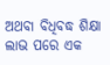ଅଥବା ବିଧିବଦ୍ଧ ଶିକ୍ଷା ଲାଭ ପରେ ଏକ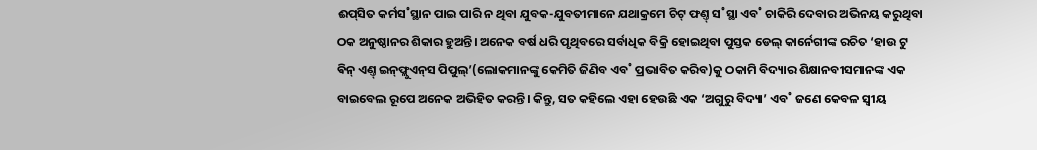ଈପ୍‌ସିତ କର୍ମସ˚ସ୍ଥାନ ପାଇ ପାରି ନ ଥିବା ଯୁବକ-ଯୁବତୀମାନେ ଯଥାକ୍ରମେ ଚିଟ୍‌ ଫଣ୍ତ୍‌ ସ˚ସ୍ଥା ଏବ˚ ଚାକିରି ଦେବାର ଅଭିନୟ କରୁଥିବା ଠକ ଅନୁଷ୍ଠାନର ଶିକାର ହୁଅନ୍ତି। ଅନେକ ବର୍ଷ ଧରି ପୃଥିବରେ ସର୍ବାଧିକ ବିକ୍ରି ହୋଇଥିବା ପୁସ୍ତକ ଡେଲ୍‌ କାର୍ନେଗୀଙ୍କ ରଚିତ ‘ହାଉ ଟୁ ଵିନ୍‌ ଏଣ୍ତ୍‌ ଇନ୍‌ଫ୍ଲୁଏନ୍‌ସ ପିପୁଲ୍‌’(ଲୋକମାନଙ୍କୁ କେମିତି ଜିଣିବ ଏବ˚ ପ୍ରଭାବିତ କରିବ)କୁ ଠକାମି ବିଦ୍ୟାର ଶିକ୍ଷାନବୀସମାନଙ୍କ ଏକ ବାଇବେଲ ରୂପେ ଅନେକ ଅଭିହିତ କରନ୍ତି। କିନ୍ତୁ, ସତ କହିଲେ ଏହା ହେଉଛି ଏକ ‘ଅଗୁରୁ ବିଦ୍ୟା’ ଏବ˚ ଜଣେ କେବଳ ସ୍ବୀୟ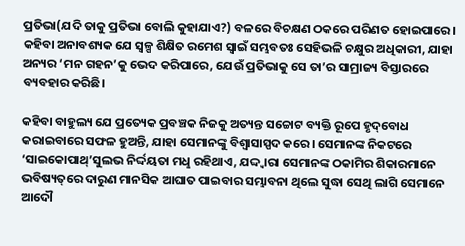ପ୍ରତିଭା(ଯଦି ତାକୁ ପ୍ରତିଭା ବୋଲି କୁହାଯାଏ?) ବଳରେ ବିଚକ୍ଷଣ ଠକରେ ପରିଣତ ହୋଇପାରେ। କହିବା ଅନାବଶ୍ୟକ ଯେ ସ୍ବଳ୍ପ ଶିକ୍ଷିତ ରମେଶ ସ୍ବାଇଁ ସମ୍ଭବତଃ ସେହିଭଳି ଚକ୍ଷୁର ଅଧିକାରୀ, ଯାହା ଅନ୍ୟର ‘ମନ ଗହନ’କୁ ଭେଦ କରିପାରେ, ଯେଉଁ ପ୍ରତିଭାକୁ ସେ ତା’ର ସାମ୍ରାଜ୍ୟ ବିସ୍ତାରରେ ବ୍ୟବହାର କରିଛି।

କହିବା ବାହୁଲ୍ୟ ଯେ ପ୍ରତ୍ୟେକ ପ୍ରବଞ୍ଚକ ନିଜକୁ ଅତ୍ୟନ୍ତ ସଚ୍ଚୋଟ ବ୍ୟକ୍ତି ରୂପେ ହୃଦ୍‌ବୋଧ କରାଇବାରେ ସଫଳ ହୁଅନ୍ତି, ଯାହା ସେମାନଙ୍କୁ ବିଶ୍ବାସାସ୍ପଦ କରେ। ସେମାନଙ୍କ ନିକଟରେ ‘ସାଇକୋପାଥ୍‌’ସୁଲଭ ନିର୍ଦ୍ଦୟତା ମଧୢ ରହିଥାଏ, ଯଦ୍ଦ୍ବାରା ସେମାନଙ୍କ ଠକାମିର ଶିକାରମାନେ ଭବିଷ୍ୟତ୍‌ରେ ଦାରୁଣ ମାନସିକ ଆଘାତ ପାଇବାର ସମ୍ଭାବନା ଥିଲେ ସୁଦ୍ଧା ସେଥି ଲାଗି ସେମାନେ ଆଦୌ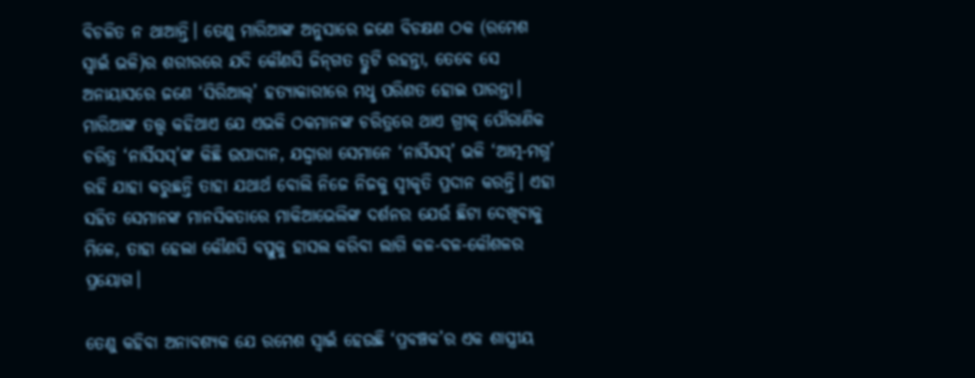ବିଚଳିତ ନ ଥାଆନ୍ତି। ତେଣୁ ମାରିଆଙ୍କ ଅନୁସାରେ ଜଣେ ବିଚକ୍ଷଣ ଠକ (ରମେଶ ସ୍ବାଇଁ ଭଳି)ର ଶରୀରରେ ଯଦି କୌଣସି ଜିନ୍‌ଗତ ତ୍ରୁଟି ରହନ୍ତା, ତେବେ ସେ ଅନାୟାସରେ ଜଣେ ‘ସିରିଆଲ୍‌’ ହତ୍ୟାକାରୀରେ ମଧୢ ପରିଣତ ହୋଇ ପାରନ୍ତା। ମାରିଆଙ୍କ ତତ୍ତ୍ବ କହିଥାଏ ଯେ ଏଭଳି ଠକମାନଙ୍କ ଚରିତ୍ରରେ ଥାଏ ଗ୍ରୀକ୍‌ ପୌରାଣିକ ଚରିତ୍ର ‘ନାର୍ସିସସ୍‌’ଙ୍କ କିଛି ଉପାଦାନ, ଯଦ୍ଦ୍ବାରା ସେମାନେ ‘ନାର୍ସିସସ୍‌’ ଭଳି ‘ଆତ୍ମ-ମଗ୍ନ’ ରହି ଯାହା କରୁଛନ୍ତି ତାହା ଯଥାର୍ଥ ବୋଲି ନିଜେ ନିଜକୁ ସ୍ବୀକୃତି ପ୍ରଦାନ କରନ୍ତି। ଏହା ସହିତ ସେମାନଙ୍କ ମାନସିକତାରେ ମାକିଆଭେଲିଙ୍କ ଦର୍ଶନର ଯେଉଁ ଛିଟା ଦେଖିବାକୁ ମିଳେ, ତାହା ହେଲା କୌଣସି ବସ୍ତୁକୁ ହାସଲ କରିବା ଲାଗି କଳ-ବଳ-କୌଶଳର ପ୍ରୟୋଗ।

ତେଣୁ କହିବା ଅନାବଶ୍ୟକ ଯେ ରମେଶ ସ୍ବାଇଁ ହେଉଛି ‘ପ୍ରବଞ୍ଚକ’ର ଏକ ଶାସ୍ତ୍ରୀୟ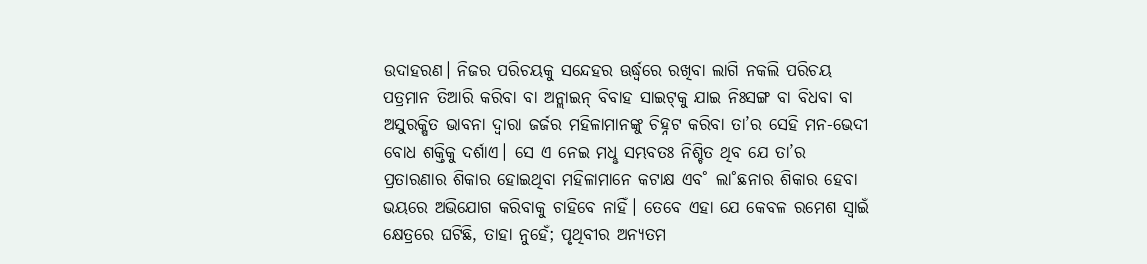ଉଦାହରଣ। ନିଜର ପରିଚୟକୁ ସନ୍ଦେହର ଊର୍ଦ୍ଧ୍ବରେ ରଖିବା ଲାଗି ନକଲି ପରିଚୟ ପତ୍ରମାନ ତିଆରି କରିବା ବା ଅନ‌୍ଲାଇନ୍‌ ବିବାହ ସାଇଟ୍‌କୁ ଯାଇ ନିଃସଙ୍ଗ ବା ବିଧବା ବା ଅସୁରକ୍ଷିତ ଭାବନା ଦ୍ବାରା ଜର୍ଜର ମହିଳାମାନଙ୍କୁ ଚିହ୍ନଟ କରିବା ତା’ର ସେହି ମନ-ଭେଦୀ ବୋଧ ଶକ୍ତିକୁ ଦର୍ଶାଏ। ସେ ଏ ନେଇ ମଧୢ ସମ୍ଭବତଃ ନିଶ୍ଚିତ ଥିବ ଯେ ତା’ର ପ୍ରତାରଣାର ଶିକାର ହୋଇଥିବା ମହିଳାମାନେ କଟାକ୍ଷ ଏବ˚ ଲା˚ଛନାର ଶିକାର ହେବା ଭୟରେ ଅଭିଯୋଗ କରିବାକୁ ଚାହିବେ ନାହିଁ। ତେବେ ଏହା ଯେ କେବଳ ରମେଶ ସ୍ବାଇଁ କ୍ଷେତ୍ରରେ ଘଟିଛି, ତାହା ନୁହେଁ; ପୃଥିବୀର ଅନ୍ୟତମ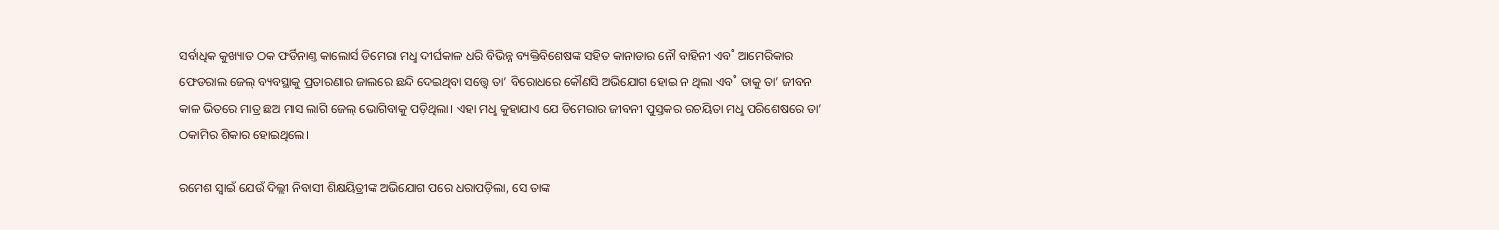ସର୍ବାଧିକ କୁଖ୍ୟାତ ଠକ ଫର୍ଡିନାଣ୍ତ କାଲୋର୍ସ ଡିମେରା ମଧୢ ଦୀର୍ଘକାଳ ଧରି ବିଭିନ୍ନ ବ୍ୟକ୍ତିବିଶେଷଙ୍କ ସହିତ କାନାଡାର ନୌ ବାହିନୀ ଏବ˚ ଆମେରିକାର ଫେଡରାଲ ଜେଲ୍‌ ବ୍ୟବସ୍ଥାକୁ ପ୍ରତାରଣାର ଜାଲରେ ଛନ୍ଦି ଦେଇଥିବା ସତ୍ତ୍ବେ ତା’ ବିରୋଧରେ କୌଣସି ଅଭିଯୋଗ ହୋଇ ନ ଥିଲା ଏବ˚ ତାକୁ ତା’ ଜୀବନ କାଳ ଭିତରେ ମାତ୍ର ଛଅ ମାସ ଲାଗି ଜେଲ୍‌ ଭୋଗିବାକୁ ପଡ଼ିଥିଲା। ଏହା ମଧୢ କୁହାଯାଏ ଯେ ଡିମେରାର ଜୀବନୀ ପୁସ୍ତକର ରଚୟିତା ମଧୢ ପରିଶେଷରେ ତା’ ଠକାମିର ଶିକାର ହୋଇଥିଲେ।

ରମେଶ ସ୍ବାଇଁ ଯେଉଁ ଦିଲ୍ଲୀ ନିବାସୀ ଶିକ୍ଷୟିତ୍ରୀଙ୍କ ଅଭିଯୋଗ ପରେ ଧରାପଡ଼ିଲା, ସେ ତାଙ୍କ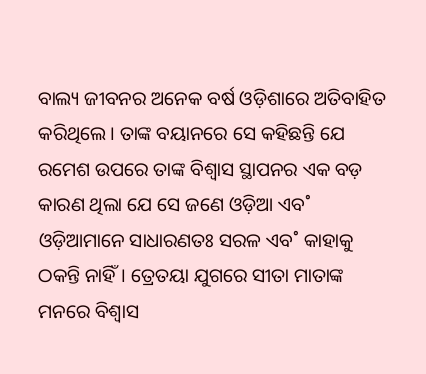ବାଲ୍ୟ ଜୀବନର ଅନେକ ବର୍ଷ ଓଡ଼ିଶାରେ ଅତିବାହିତ କରିଥିଲେ। ତାଙ୍କ ବୟାନରେ ସେ କହିଛନ୍ତି ଯେ ରମେଶ ଉପରେ ତାଙ୍କ ବିଶ୍ବାସ ସ୍ଥାପନର ଏକ ବଡ଼ କାରଣ ଥିଲା ଯେ ସେ ଜଣେ ଓଡ଼ିଆ ଏବ˚ ଓଡ଼ିଆମାନେ ସାଧାରଣତଃ ସରଳ ଏବ˚ କାହାକୁ ଠକନ୍ତି ନାହିଁ। ତ୍ରେତୟା ଯୁଗରେ ସୀତା ମାତାଙ୍କ ମନରେ ବିଶ୍ବାସ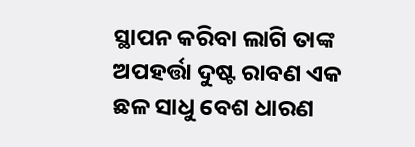ସ୍ଥାପନ କରିବା ଲାଗି ତାଙ୍କ ଅପହର୍ତ୍ତା ଦୁଷ୍ଟ ରାବଣ ଏକ ଛଳ ସାଧୁ ବେଶ ଧାରଣ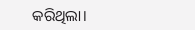କରିଥିଲା।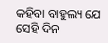କହିବା ବାହୁଲ୍ୟ ଯେ ସେହି ଦିନ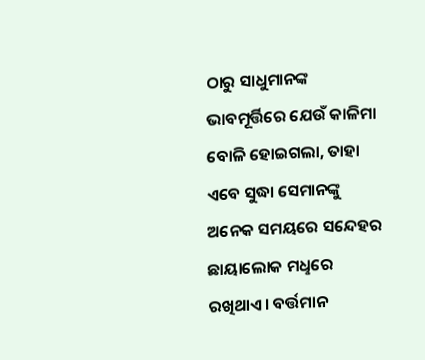ଠାରୁ ସାଧୁମାନଙ୍କ ଭାବମୂର୍ତ୍ତିରେ ଯେଉଁ କାଳିମା ବୋଳି ହୋଇଗଲା, ତାହା ଏବେ ସୁଦ୍ଧା ସେମାନଙ୍କୁ ଅନେକ ସମୟରେ ସନ୍ଦେହର ଛାୟାଲୋକ ମଧୢରେ ରଖିଥାଏ। ବର୍ତ୍ତମାନ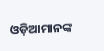ଓଡ଼ିଆମାନଙ୍କ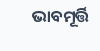ଭାବମୂର୍ତ୍ତି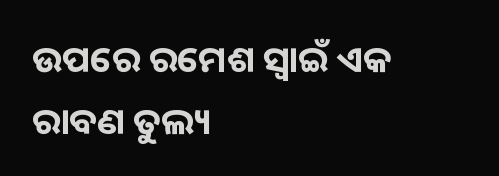ଉପରେ ରମେଶ ସ୍ବାଇଁ ଏକ ରାବଣ ତୁଲ୍ୟ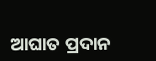ଆଘାତ ପ୍ରଦାନ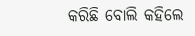କରିଛି ବୋଲି କହିଲେ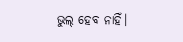ଭୁଲ୍ ହେବ ନାହିଁ।